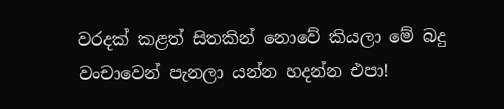වරදක් කළත් සිතකින් නොවේ කියලා මේ බදු වංචාවෙන් පැනලා යන්න හදන්න එපා!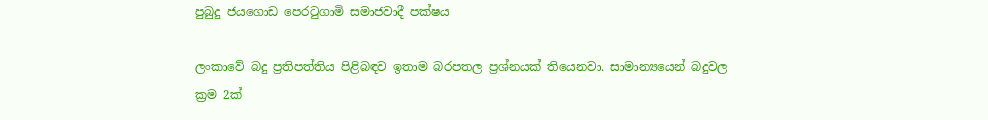පුබුදු ජයගොඩ පෙරටුගාමි සමාජවාදී පක්ෂය

ලංකාවේ බදු ප්‍රතිපත්තිය පිළිබඳව ඉතාම බරපතල ප්‍රශ්නයක් තියෙනවා. සාමාන්‍යයෙන් බදුවල ක්‍රම 2ක්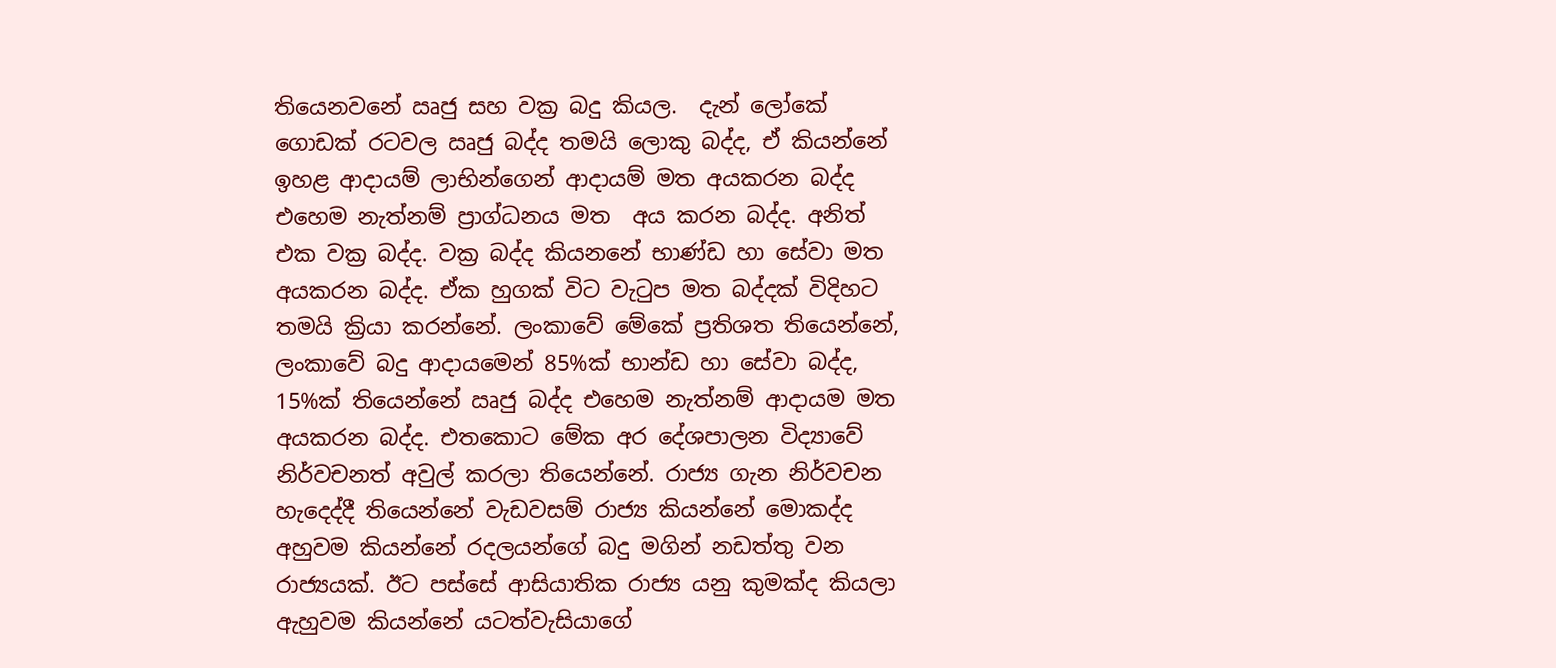තියෙනවනේ ඍජු සහ වක්‍ර බදු කියල.  දැන් ලෝකේ ගොඩක් රටවල ඍජු බද්ද තමයි ලොකු බද්ද, ඒ කියන්නේ ඉහළ ආදායම් ලාභින්ගෙන් ආදායම් මත අයකරන බද්ද එහෙම නැත්නම් ප්‍රාග්ධනය මත  අය කරන බද්ද. අනිත් එක වක්‍ර බද්ද. වක්‍ර බද්ද කියනනේ භාණ්ඩ හා සේවා මත අයකරන බද්ද. ඒක හුගක් විට වැටුප මත බද්දක් විදිහට තමයි ක්‍රියා කරන්නේ. ලංකාවේ මේකේ ප්‍රතිශත තියෙන්නේ, ලංකාවේ බදු ආදායමෙන් 85%ක් භාන්ඩ හා සේවා බද්ද, 15%ක් තියෙන්නේ ඍජු බද්ද එහෙම නැත්නම් ආදායම මත අයකරන බද්ද. එතකොට මේක අර දේශපාලන විද්‍යාවේ නිර්වචනත් අවුල් කරලා තියෙන්නේ. රාජ්‍ය ගැන නිර්වචන හැදෙද්දී තියෙන්නේ වැඩවසම් රාජ්‍ය කියන්නේ මොකද්ද අහුවම කියන්නේ රදලයන්ගේ බදු මගින් නඩත්තු වන රාජ්‍යයක්. ඊට පස්සේ ආසියාතික රාජ්‍ය යනු කුමක්ද කියලා ඇහුවම කියන්නේ යටත්වැසියාගේ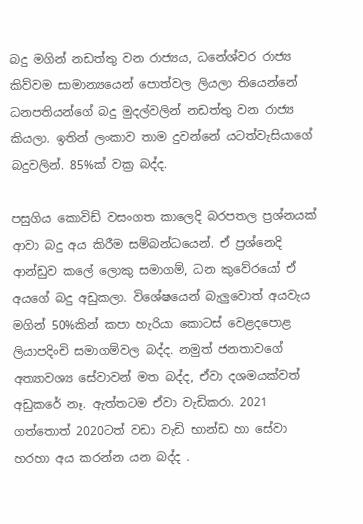බදු මගින් නඩත්තු වන රාජ්‍යය, ධනේශ්වර රාජ්‍ය කිව්වම සාමාන්‍යයෙන් පොත්වල ලියලා තියෙන්නේ ධනපතියන්ගේ බදු මුදල්වලින් නඩත්තු වන රාජ්‍ය කියලා. ඉතින් ලංකාව තාම දුවන්නේ යටත්වැසියාගේ බදුවලින්. 85%ක් වක්‍ර බද්ද.

පසුගිය කොවිඩ් වසංගත කාලෙදි බරපතල ප්‍රශ්නයක් ආවා බදු අය කිරීම සම්බන්ධයෙන්. ඒ ප්‍රශ්නෙදි ආන්ඩුව කලේ ලොකු සමාගම්, ධන කුවේරයෝ ඒ අයගේ බදු අඩුකලා. විශේෂයෙන් බැලුවොත් අයවැය මගින් 50%කින් කපා හැරියා කොටස් වෙළදපොළ ලියාපදිංචි සමාගම්වල බද්ද. නමුත් ජනතාවගේ අත්‍යාවශ්‍ය සේවාවන් මත බද්ද, ඒවා දශමයක්වත් අඩුකරේ නෑ. ඇත්තටම ඒවා වැඩිකරා. 2021 ගත්තොත් 2020ටත් වඩා වැඩි භාන්ඩ හා සේවා හරහා අය කරන්න යන බද්ද .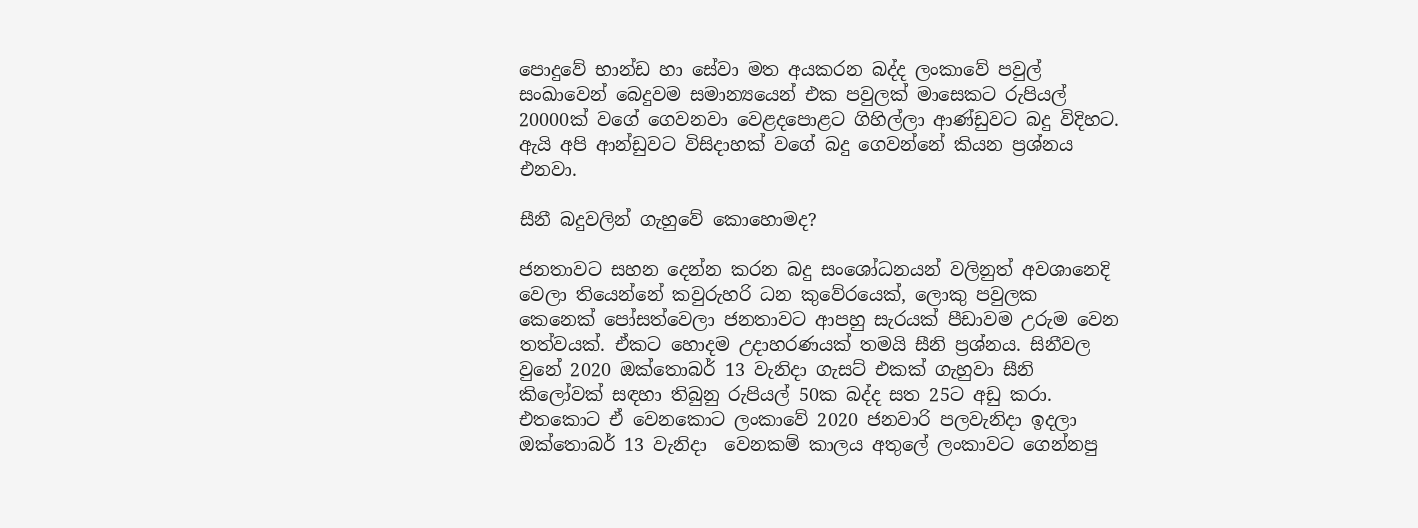පොදුවේ භාන්ඩ හා සේවා මත අයකරන බද්ද ලංකාවේ පවුල් සංඛාවෙන් බෙදුවම සමාන්‍යයෙන් එක පවුලක් මාසෙකට රුපියල් 20000ක් වගේ ගෙවනවා වෙළදපොළට ගිහිල්ලා ආණ්ඩුවට බදු විදිහට. ඇයි අපි ආන්ඩුවට විසිදාහක් වගේ බදු ගෙවන්නේ කියන ප්‍රශ්නය එනවා.

සීනී බදුවලින් ගැහුවේ කොහොමද?

ජනතාවට සහන දෙන්න කරන බදු සංශෝධනයන් වලිනුත් අවශානෙදි වෙලා තියෙන්නේ කවුරුහරි ධන කුවේරයෙක්, ලොකු පවුලක කෙනෙක් පෝසත්වෙලා ජනතාවට ආපහු සැරයක් පීඩාවම උරුම වෙන තත්වයක්. ඒකට හොදම උදාහරණයක් තමයි සීනි ප්‍රශ්නය. සිනීවල  වුනේ 2020 ඔක්තොබර් 13 වැනිදා ගැසට් එකක් ගැහුවා සීනි කිලෝවක් සඳහා තිබුනු රුපියල් 50ක බද්ද සත 25ට අඩු කරා. එතකොට ඒ වෙනකොට ලංකාවේ 2020 ජනවාරි පලවැනිදා ඉදලා ඔක්තොබර් 13 වැනිදා  වෙනකම් කාලය අතුලේ ලංකාවට ගෙන්නපු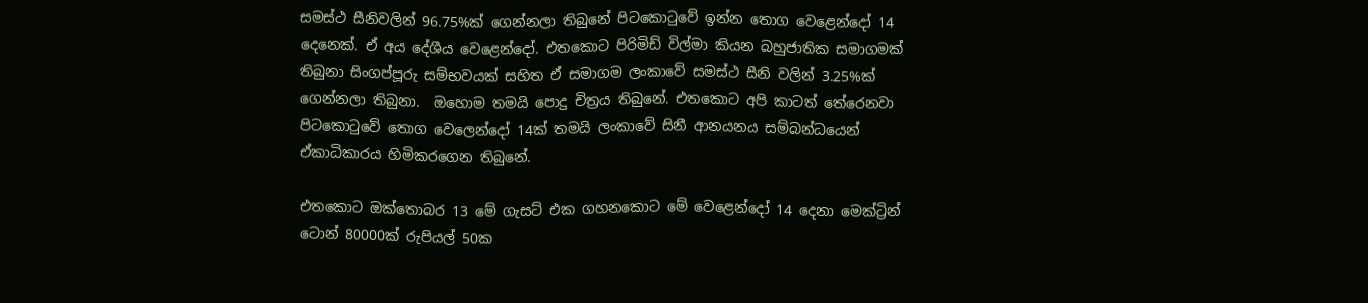සමස්ථ සීනිවලින් 96.75%ක් ගෙන්නලා තිබුනේ පිටකොටුවේ ඉන්න තොග වෙළෙන්දෝ 14 දෙනෙක්. ඒ අය දේශීය වෙළෙන්දෝ. එතකොට පිරිමිඩ් විල්මා කියන බහුජාතික සමාගමක් තිබුනා සිංගප්පූරු සම්භවයක් සහිත ඒ සමාගම ලංකාවේ සමස්ථ සීනි වලින් 3.25%ක් ගෙන්නලා තිබුනා.  ඔහොම තමයි පොදු චිත්‍රය තිබුනේ. එතකොට අපි කාටත් තේරෙනවා පිටකොටුවේ තොග වෙලෙන්දෝ 14ක් තමයි ලංකාවේ සිනී ආනයනය සම්බන්ධයෙන් ඒකාධිකාරය හිමිකරගෙන තිබුනේ.

එතකොට ඔක්තොබර 13 මේ ගැසට් එක ගහනකොට මේ වෙළෙන්දෝ 14 දෙනා මෙක්ට්‍රින් ටොන් 80000ක් රුපියල් 50ක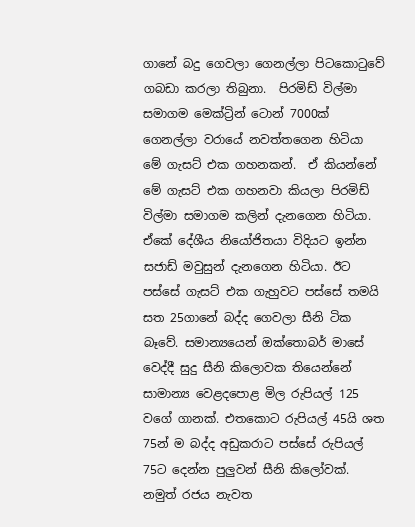ගානේ බදු ගෙවලා ගෙනල්ලා පිටකොටුවේ ගබඩා කරලා තිබුනා.  පිරමිඩ් විල්මා සමාගම මෙක්ට්‍රින් ටොන් 7000ක් ගෙනල්ලා වරායේ නවත්තගෙන හිටියා මේ ගැසට් එක ගහනකන්.  ඒ කියන්නේ මේ ගැසට් එක ගහනවා කියලා පිරමිඩ් විල්මා සමාගම කලින් දැනගෙන හිටියා. ඒකේ දේශීය නියෝජිතයා විදියට ඉන්න සජාඩ් මවුසුන් දැනගෙන හිටියා. ඊට පස්සේ ගැසට් එක ගැහුවට පස්සේ තමයි සත 25ගානේ බද්ද ගෙවලා සීනි ටික බෑවේ. සමාන්‍යයෙන් ඔක්තොබර් මාසේ වෙද්දී සුදු සීනි කිලොවක තියෙන්නේ  සාමාන්‍ය වෙළදපොළ මිල රුපියල් 125 වගේ ගානක්. එතකොට රුපියල් 45යි ශත 75න් ම බද්ද අඩුකරාට පස්සේ රුපියල් 75ට දෙන්න පුලුවන් සීනි කිලෝවක්. නමුත් රජය නැවත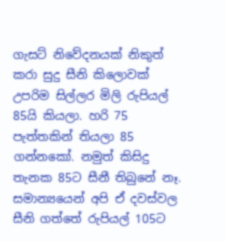ගැසට් නිවේදනයක් නිකුත් කරා සුදු සීනි කිලොවක් උපරිම සිල්ලර මිලි රුපියල් 85යි කියලා. හරි 75 පැත්තකින් තියලා 85 ගන්නකෝ. නමුත් කිසිදු තැනක 85ට සීනී තිබුනේ නෑ. සමාන්‍යයෙන් අපි ඒ දවස්වල සීනි ගත්තේ රුපියල් 105ට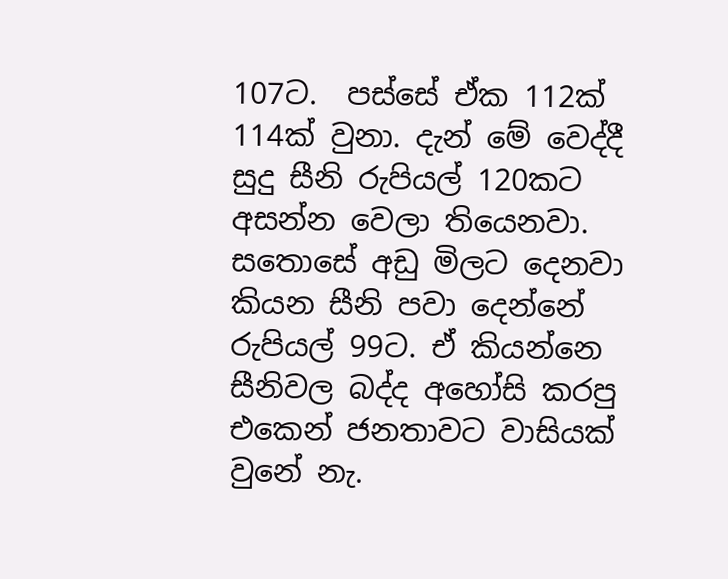107ට.  පස්සේ ඒක 112ක්  114ක් වුනා. දැන් මේ වෙද්දී සුදු සීනි රුපියල් 120කට අසන්න වෙලා තියෙනවා. සතොසේ අඩු මිලට දෙනවා කියන සීනි පවා දෙන්නේ රුපියල් 99ට. ඒ කියන්නෙ සීනිවල බද්ද අහෝසි කරපු එකෙන් ජනතාවට වාසියක් වුනේ නැ.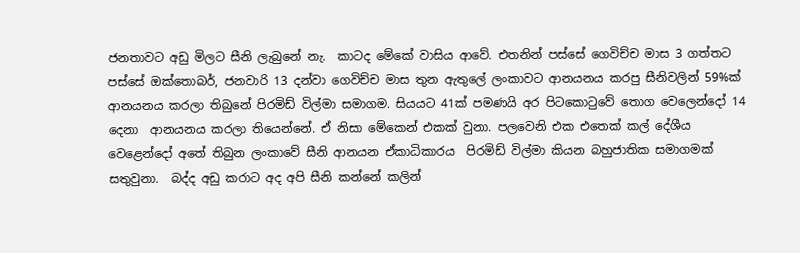ජනතාවට අඩු මිලට සීනි ලැබුනේ නැ.  කාටද මේකේ වාසිය ආවේ. එතනින් පස්සේ ගෙවිච්ච මාස 3 ගත්තට පස්සේ ඔක්තොබර්, ජනවාරි 13 දන්වා ගෙවිච්ච මාස තුන ඇතුලේ ලංකාවට ආනයනය කරපු සීනිවලින් 59%ක් ආනයනය කරලා තිබුනේ පිරමිඩ් විල්මා සමාගම. සියයට 41ක් පමණයි අර පිටකොටුවේ තොග වෙලෙන්දෝ 14 දෙනා  ආනයනය කරලා තියෙන්නේ. ඒ නිසා මේකෙන් එකක් වුනා. පලවෙනි එක එතෙක් කල් දේශීය වෙළෙන්දෝ අතේ තිබුන ලංකාවේ සීනි ආනයන ඒකාධිකාරය  පිරමිඩ් විල්මා කියන බහුජාතික සමාගමක් සතුවුනා.  බද්ද අඩු කරාට අද අපි සීනි කන්නේ කලින්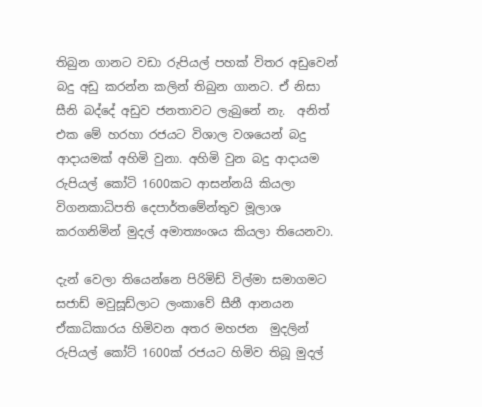තිබුන ගානට වඩා රුපියල් පහක් විතර අඩුවෙන් බදු අඩු කරන්න කලින් තිබුන ගානට. ඒ නිසා සීනි බද්දේ අඩුව ජනතාවට ලැබුනේ නැ.  අනිත් එක මේ හරහා රජයට විශාල වශයෙන් බදු ආදායමක් අහිමි වුනා. අහිමි වුන බදු ආදායම රුපියල් කෝටි 1600කට ආසන්නයි කියලා විගනකාධිපති දෙපාර්තමේන්තුව මූලාශ කරගනිමින් මුදල් අමාත්‍යංශය කියලා තියෙනවා.

දැන් වෙලා තියෙන්නෙ පිරිමිඩ් විල්මා සමාගමට සජාඩ් මවුසූඩ්ලාට ලංකාවේ සීනී ආනයන ඒකාධිකාරය හිමිවන අතර මහජන  මුදලින් රුපියල් කෝට් 1600ක් රජයට හිමිව තිබූ මුදල්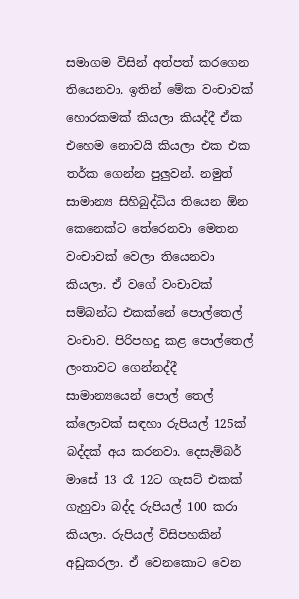සමාගම විසින් අත්පත් කරගෙන තියෙනවා. ඉතින් මේක වංචාවක් හොරකමක් කියලා කියද්දී ඒක එහෙම නොවයි කියලා එක එක තර්ක ගෙන්න පුලුවන්. නමුත් සාමාන්‍ය සිහිබුද්ධිය තියෙන ඕන කෙනෙක්ට තේරෙනවා මෙතන වංචාවක් වෙලා තියෙනවා කියලා. ඒ වගේ වංචාවක් සම්බන්ධ එකක්නේ පොල්තෙල් වංචාව. පිරිපහදු කළ පොල්තෙල් ලංතාවට ගෙන්නද්දී සාමාන්‍යයෙන් පොල් තෙල් ක්ලොවක් සඳහා රුපියල් 125ක් බද්දක් අය කරනවා. දෙසැම්බර් මාසේ 13 රෑ 12ට ගැසට් එකක් ගැහුවා බද්ද රුපියල් 100 කරා කියලා. රුපියල් විසිපහකින් අඩුකරලා. ඒ වෙනකොට වෙන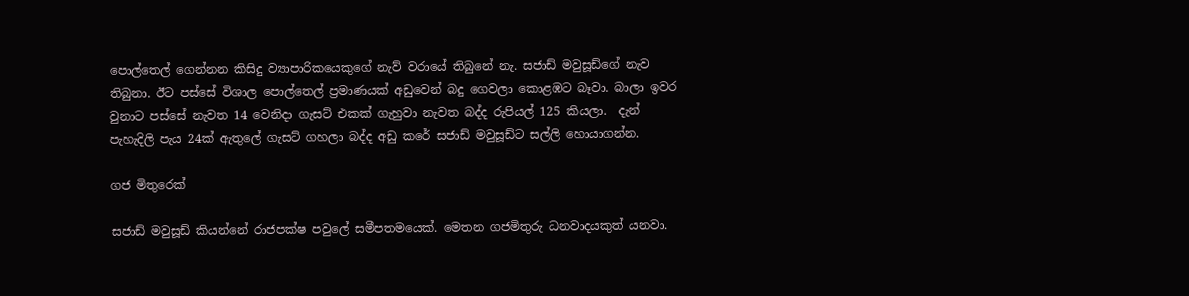පොල්තෙල් ගෙන්නන කිසිදු ව්‍යාපාරිකයෙකුගේ නැව් වරායේ තිබුනේ නැ. සජාඩ් මවුසූඩ්ගේ නැව තිබුනා. ඊට පස්සේ විශාල පොල්තෙල් ප්‍රමාණයක් අඩුවෙන් බදු ගෙවලා කොළඹට බෑවා. බාලා ඉවර වුනාට පස්සේ නැවත 14 වෙනිදා ගැසට් එකක් ගැහුවා නැවත බද්ද රුපියල් 125 කියලා.  දැන් පැහැදිලි පැය 24ක් ඇතුලේ ගැසට් ගහලා බද්ද අඩු කරේ සජාඩ් මවුසූඩ්ට සල්ලි හොයාගන්න.

ගජ මිතුරෙක්

සජාඩ් මවුසූඩ් කියන්නේ රාජපක්ෂ පවුලේ සමීපතමයෙක්. මෙතන ගජමිතුරු ධනවාදයකුත් යනවා.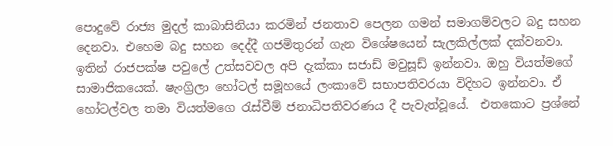පොදුවේ රාජ්‍ය මුදල් කාබාසිනියා කරමින් ජනතාව පෙලන ගමන් සමාගම්වලට බදු සහන දෙනවා. එහෙම බදු සහන දෙද්දී ගජමිතුරන් ගැන විශේෂයෙන් සැලකිල්ලක් දක්වනවා. ඉතින් රාජපක්ෂ පවුලේ උත්සවවල අපි දැක්කා සජාඩ් මවුසූඩ් ඉන්නවා. ඔහු වියත්මගේ සාමාජිකයෙක්. ෂැංග්‍රිලා හෝටල් සමූහයේ ලංකාවේ සභාපතිවරයා විදිහට ඉන්නවා. ඒ හෝටල්වල තමා වියත්මගෙ රැස්වීම් ජනාධිපතිවරණය දී පැවැත්වූයේ.  එතකොට ප්‍රශ්නේ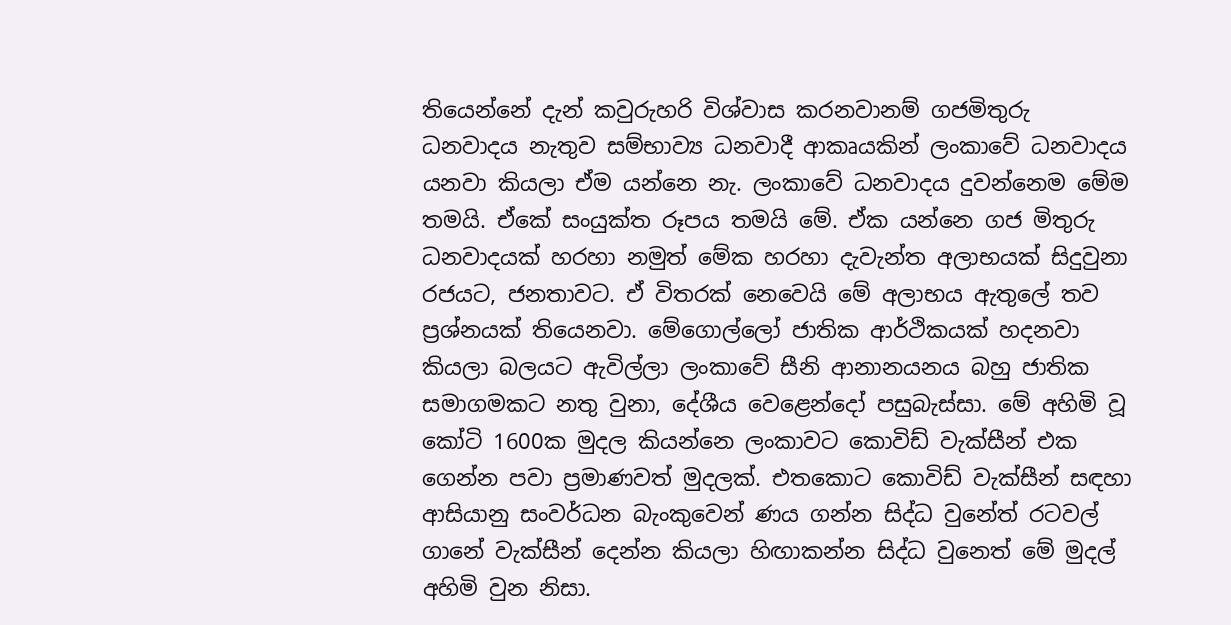තියෙන්නේ දැන් කවුරුහරි විශ්වාස කරනවානම් ගජමිතුරු ධනවාදය නැතුව සම්භාව්‍ය ධනවාදී ආකෘයකින් ලංකාවේ ධනවාදය යනවා කියලා ඒම යන්නෙ නැ. ලංකාවේ ධනවාදය දුවන්නෙම මේම තමයි. ඒකේ සංයුක්ත රූපය තමයි මේ. ඒක යන්නෙ ගජ මිතුරු ධනවාදයක් හරහා නමුත් මේක හරහා දැවැන්ත අලාභයක් සිදුවුනා රජයට, ජනතාවට. ඒ විතරක් නෙවෙයි මේ අලාභය ඇතුලේ තව ප්‍රශ්නයක් තියෙනවා. මේගොල්ලෝ ජාතික ආර්ථිකයක් හදනවා කියලා බලයට ඇවිල්ලා ලංකාවේ සීනි ආනානයනය බහු ජාතික සමාගමකට නතු වුනා, දේශීය වෙළෙන්දෝ පසුබැස්සා. මේ අහිමි වූ කෝටි 1600ක මුදල කියන්නෙ ලංකාවට කොවිඩ් වැක්සීන් එක ගෙන්න පවා ප්‍රමාණවත් මුදලක්. එතකොට කොවිඩ් වැක්සීන් සඳහා ආසියානු සංවර්ධන බැංකුවෙන් ණය ගන්න සිද්ධ වුනේත් රටවල් ගානේ වැක්සීන් දෙන්න කියලා හිඟාකන්න සිද්ධ වුනෙත් මේ මුදල් අහිමි වුන නිසා.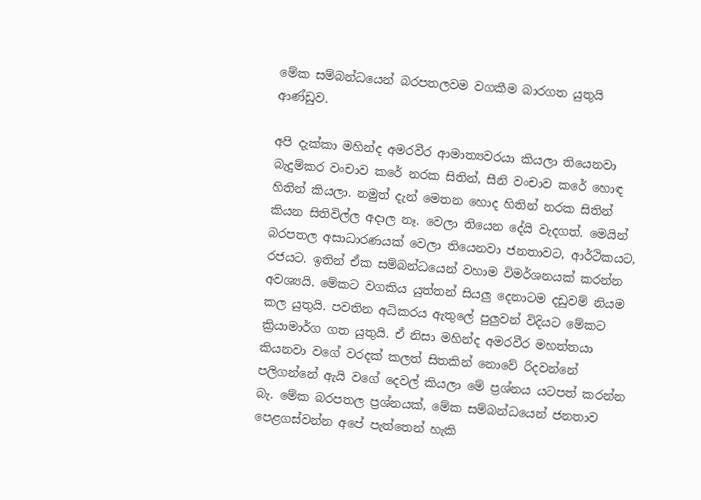මේක සම්බන්ධයෙන් බරපතලවම වගකීම බාරගත යුතුයි ආණ්ඩුව.

අපි දැක්කා මහින්ද අමරවීර ආමාත්‍යවරයා කියලා තියෙනවා බැදුම්කර වංචාව කරේ නරක සිතින්, සීනි වංචාව කරේ හොඳ හිතින් කියලා. නමුත් දැන් මෙතන හොද හිතින් නරක සිතින් කියන සිතිවිල්ල අදාල නෑ. වෙලා තියෙන දේයි වැදගත්. මෙයින් බරපතල අසාධාරණයක් වෙලා තියෙනවා ජනතාවට, ආර්ථිකයට, රජයට. ඉතින් ඒක සම්බන්ධයෙන් වහාම විමර්ශනයක් කරන්න අවශ්‍යයි. මේකට වගකිය යුත්තන් සියලු දෙනාටම දඩුවම් නියම කල යුතුයි. පවතින අධිකරය ඇතුලේ පුලුවන් විදියට මේකට ක්‍රියාමාර්ග ගත යුතුයි. ඒ නිසා මහින්ද අමරවීර මහත්තයා කියනවා වගේ වරදක් කලත් සිතකින් නොවේ රිදවන්නේ පලිගන්නේ ඇයි වගේ දෙවල් කියලා මේ ප්‍රශ්නය යටපත් කරන්න බැ. මේක බරපතල ප්‍රශ්නයක්, මේක සම්බන්ධයෙන් ජනතාව පෙළගස්වන්න අපේ පැත්තෙන් හැකි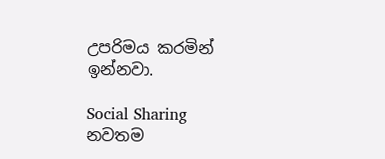උපරිමය කරමින් ඉන්නවා.

Social Sharing
නවතම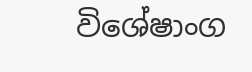විශේෂාංග